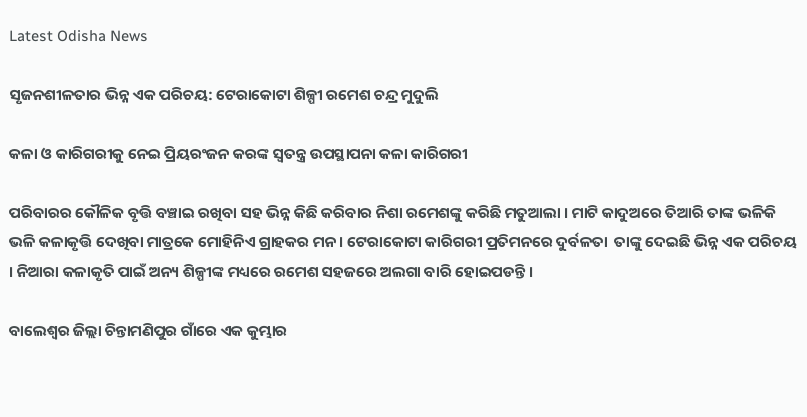Latest Odisha News

ସୃଜନଶୀଳତାର ଭିନ୍ନ ଏକ ପରିଚୟ: ଟେରାକୋଟା ଶିଳ୍ପୀ ରମେଶ ଚନ୍ଦ୍ର ମୁଦୁଲି

କଳା ଓ କାରିଗରୀକୁ ନେଇ ପ୍ରିୟରଂଜନ କରଙ୍କ ସ୍ୱତନ୍ତ୍ର ଉପସ୍ଥାପନା କଳା କାରିଗରୀ

ପରିବାରର କୌଳିକ ବୃତ୍ତି ବଞ୍ଚାଇ ରଖିବା ସହ ଭିନ୍ନ କିଛି କରିବାର ନିଶା ରମେଶଙ୍କୁ କରିଛି ମତୁଆଲା । ମାଟି କାଦୁଅରେ ତିଆରି ତାଙ୍କ ଭଳିକି ଭଳି କଳାକୃତ୍ତି ଦେଖିବା ମାତ୍ରକେ ମୋହିନିଏ ଗ୍ରାହକର ମନ । ଟେରାକୋଟା କାରିଗରୀ ପ୍ରତିମନରେ ଦୁର୍ବଳତା  ତାଙ୍କୁ ଦେଇଛି ଭିନ୍ନ ଏକ ପରିଚୟ । ନିଆରା କଳାକୃତି ପାଇଁ ଅନ୍ୟ ଶିଳ୍ପୀଙ୍କ ମଧ୍ୟରେ ରମେଶ ସହଜରେ ଅଲଗା ବାରି ହୋଇପଡନ୍ତି ।

ବାଲେଶ୍ୱର ଜିଲ୍ଲା ଚିନ୍ତାମଣିପୁର ଗାଁରେ ଏକ କୁମ୍ଭାର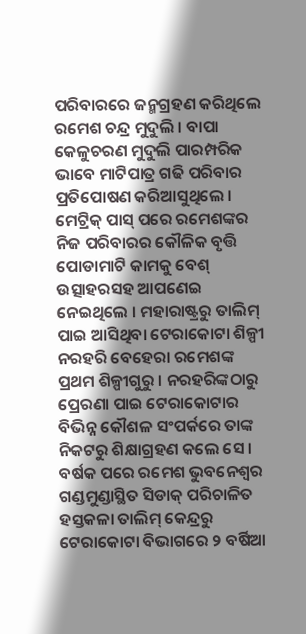ପରିବାରରେ ଜନ୍ମଗ୍ରହଣ କରିଥିଲେ ରମେଶ ଚନ୍ଦ୍ର ମୁଦୁଲି । ବାପା କେଳୁଚରଣ ମୁଦୁଲି ପାରମ୍ପରିକ ଭାବେ ମାଟିପାତ୍ର ଗଢି ପରିବାର ପ୍ରତିପୋଷଣ କରିଆସୁଥିଲେ । ମେଟ୍ରିକ୍ ପାସ୍ ପରେ ରମେଶଙ୍କର ନିଜ ପରିବାରର କୌଳିକ ବୃତ୍ତି ପୋଡାମାଟି କାମକୁ ବେଶ୍‌ ଉତ୍ସାହରସହ ଆପଣେଇ ନେଇଥିଲେ । ମହାରାଷ୍ଟ୍ରରୁ ତାଲିମ୍ ପାଇ ଆସିଥିବା ଟେରାକୋଟା ଶିଳ୍ପୀ ନରହରି ବେହେରା ରମେଶଙ୍କ ପ୍ରଥମ ଶିଳ୍ପୀଗୁରୁ । ନରହରିଙ୍କଠାରୁ ପ୍ରେରଣା ପାଇ ଟେରାକୋଟାର ବିଭିନ୍ନ କୌଶଳ ସଂପର୍କରେ ତାଙ୍କ ନିକଟରୁ ଶିକ୍ଷାଗ୍ରହଣ କଲେ ସେ । ବର୍ଷକ ପରେ ରମେଶ ଭୁବନେଶ୍ୱର ଗଣ୍ଡମୁଣ୍ଡାସ୍ଥିତ ସିଡାକ୍ ପରିଚାଳିତ ହସ୍ତକଳା ତାଲିମ୍‌ କେନ୍ଦ୍ରରୁ ଟେରାକୋଟା ବିଭାଗରେ ୨ ବର୍ଷିଆ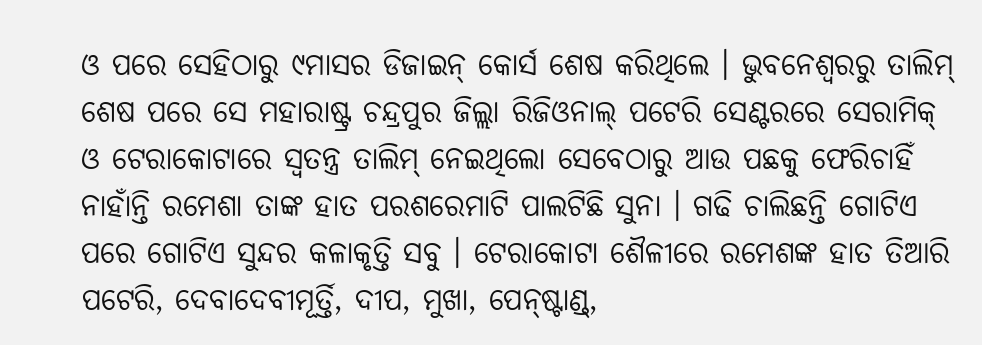ଓ ପରେ ସେହିଠାରୁ ୯ମାସର ଡିଜାଇନ୍‌ କୋର୍ସ ଶେଷ କରିଥିଲେ । ଭୁବନେଶ୍ୱରରୁ ତାଲିମ୍‌ ଶେଷ ପରେ ସେ ମହାରାଷ୍ଟ୍ର ଚନ୍ଦ୍ରପୁର ଜିଲ୍ଲା ରିଜିଓନାଲ୍ ପଟେରି ସେଣ୍ଟରରେ ସେରାମିକ୍ ଓ ଟେରାକୋଟାରେ ସ୍ୱତନ୍ତ୍ର ତାଲିମ୍‌ ନେଇଥିଲୋ ସେବେଠାରୁ ଆଉ ପଛକୁ ଫେରିଚାହିଁ ନାହାଁନ୍ତି ରମେଶା ତାଙ୍କ ହାତ ପରଶରେମାଟି ପାଲଟିଛି ସୁନା । ଗଢି ଚାଲିଛନ୍ତି ଗୋଟିଏ ପରେ ଗୋଟିଏ ସୁନ୍ଦର କଳାକୃତ୍ତି ସବୁ । ଟେରାକୋଟା ଶୈଳୀରେ ରମେଶଙ୍କ ହାତ ତିଆରି ପଟେରି, ଦେବାଦେବୀମୂର୍ତ୍ତି, ଦୀପ, ମୁଖା, ପେନ୍‌ଷ୍ଟାଣ୍ଡ୍‌,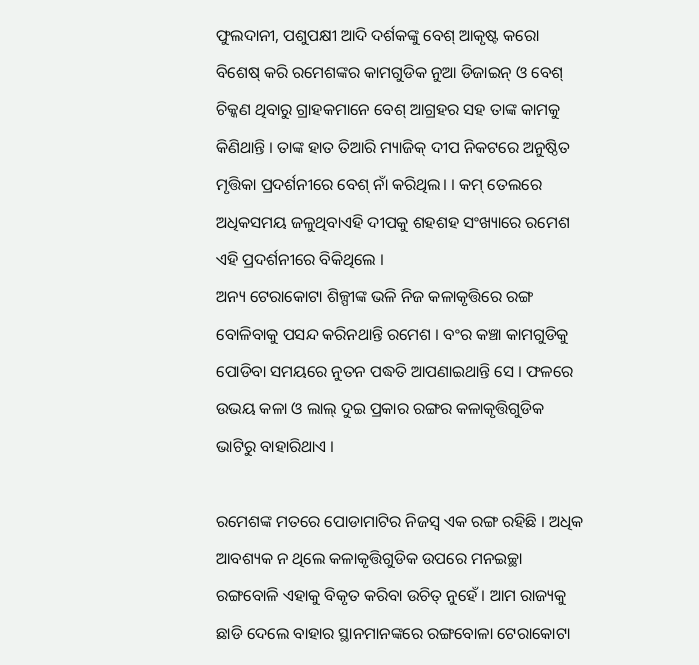ଫୁଲଦାନୀ, ପଶୁପକ୍ଷୀ ଆଦି ଦର୍ଶକଙ୍କୁ ବେଶ୍ ଆକୃଷ୍ଟ କରୋ ବିଶେଷ୍‌ କରି ରମେଶଙ୍କର କାମଗୁଡିକ ନୁଆ ଡିଜାଇନ୍ ଓ ବେଶ୍‌ ଚିକ୍କଣ ଥିବାରୁ ଗ୍ରାହକମାନେ ବେଶ୍ ଆଗ୍ରହର ସହ ତାଙ୍କ କାମକୁ କିଣିଥାନ୍ତି । ତାଙ୍କ ହାତ ତିଆରି ମ୍ୟାଜିକ୍ ଦୀପ ନିକଟରେ ଅନୁଷ୍ଠିତ ମୃତ୍ତିକା ପ୍ରଦର୍ଶନୀରେ ବେଶ୍ ନାଁ କରିଥିଲ। । କମ୍‌ ତେଲରେ ଅଧିକସମୟ ଜଳୁଥିବାଏହି ଦୀପକୁ ଶହଶହ ସଂଖ୍ୟାରେ ରମେଶ ଏହି ପ୍ରଦର୍ଶନୀରେ ବିକିଥିଲେ ।
ଅନ୍ୟ ଟେରାକୋଟା ଶିଳ୍ପୀଙ୍କ ଭଳି ନିଜ କଳାକୃତ୍ତିରେ ରଙ୍ଗ ବୋଳିବାକୁ ପସନ୍ଦ କରିନଥାନ୍ତି ରମେଶ । ବଂର କଞ୍ଚା କାମଗୁଡିକୁ ପୋଡିବା ସମୟରେ ନୁତନ ପଦ୍ଧତି ଆପଣାଇଥାନ୍ତି ସେ । ଫଳରେ ଉଭୟ କଳା ଓ ଲାଲ୍ ଦୁଇ ପ୍ରକାର ରଙ୍ଗର କଳାକୃତ୍ତିଗୁଡିକ ଭାଟିରୁ ବାହାରିଥାଏ ।

ରମେଶଙ୍କ ମତରେ ପୋଡାମାଟିର ନିଜସ୍ୱ ଏକ ରଙ୍ଗ ରହିଛି । ଅଧିକ ଆବଶ୍ୟକ ନ ଥିଲେ କଳାକୃତ୍ତିଗୁଡିକ ଉପରେ ମନଇଚ୍ଛା ରଙ୍ଗବୋଳି ଏହାକୁ ବିକୃତ କରିବା ଉଚିତ୍ ନୁହେଁ । ଆମ ରାଜ୍ୟକୁ ଛାଡି ଦେଲେ ବାହାର ସ୍ଥାନମାନଙ୍କରେ ରଙ୍ଗବୋଳା ଟେରାକୋଟା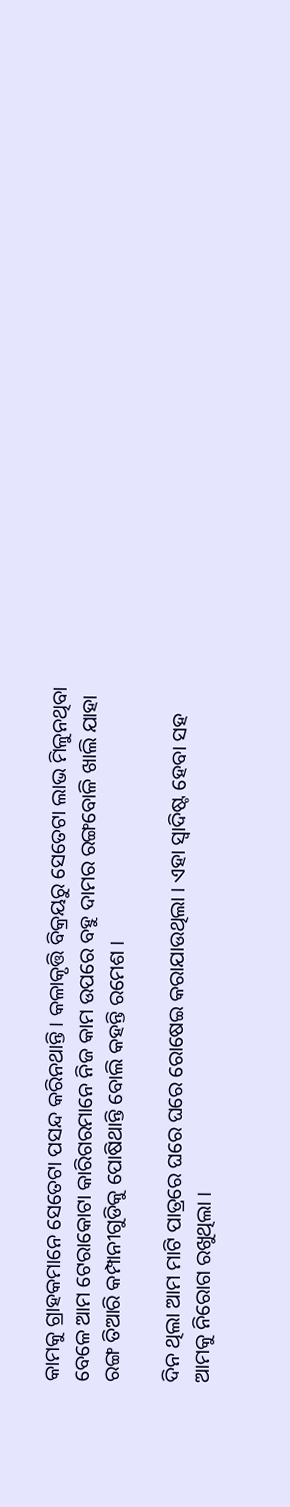କାମକୁ ଗ୍ରାହକମାନେ ସେତେଟା ପସନ୍ଦ କରିନଥାନ୍ତି । କଳାକୃତ୍ତି ବିକ୍ରୟରୁ ସେତେଟା ଲାଭ ମିଳୁନଥିବା ବେଳେ ଆମ ଟେରାକୋଟା କାରିଗରମାନେ ନିଜ କାମ ଉପରେ ବହୁ ଦାମର ରଙ୍ଗବୋଳି ଖାଲି ଯାହା ରଙ୍ଗ ତିଆରି କମ୍ପାନୀଗୁଡିକୁ ପୋଷିଥାନ୍ତି ବୋଲି କହନ୍ତି ରମେଶ ।

ଦିନ ଥିଲା ଆମ ମାଟି ପାତ୍ରରେ ଘରେ ଘରେ ରୋଷେଇ କରାଯାଉଥିଲା । ଏହା ସ୍ୱାଦିଷ୍ଟ ହେବା ସହ ଆମକୁ ନିରୋଗ ରଖୁଥିଲା ।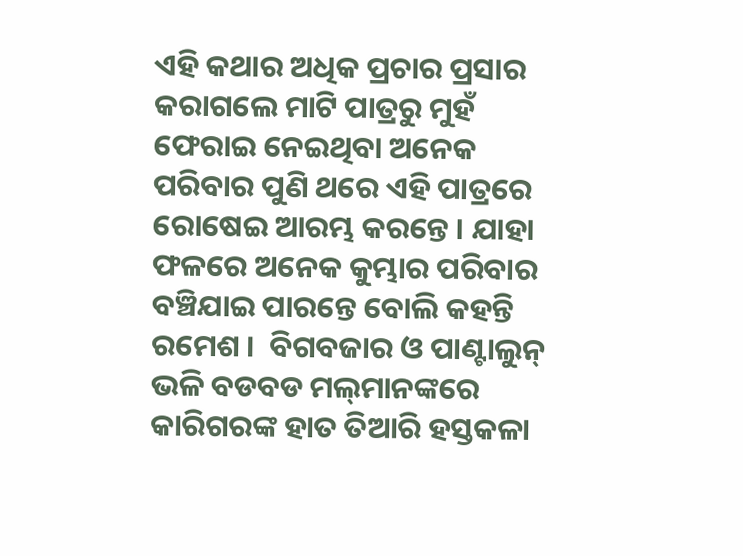ଏହି କଥାର ଅଧିକ ପ୍ରଚାର ପ୍ରସାର କରାଗଲେ ମାଟି ପାତ୍ରରୁ ମୁହଁ ଫେରାଇ ନେଇଥିବା ଅନେକ ପରିବାର ପୁଣି ଥରେ ଏହି ପାତ୍ରରେ ରୋଷେଇ ଆରମ୍ଭ କରନ୍ତେ । ଯାହା ଫଳରେ ଅନେକ କୁମ୍ଭାର ପରିବାର ବଞ୍ଚିଯାଇ ପାରନ୍ତେ ବୋଲି କହନ୍ତି ରମେଶ ।  ବିଗବଜାର ଓ ପାଣ୍ଟାଲୁନ୍‌ ଭଳି ବଡବଡ ମଲ୍‌ମାନଙ୍କରେ କାରିଗରଙ୍କ ହାତ ତିଆରି ହସ୍ତକଳା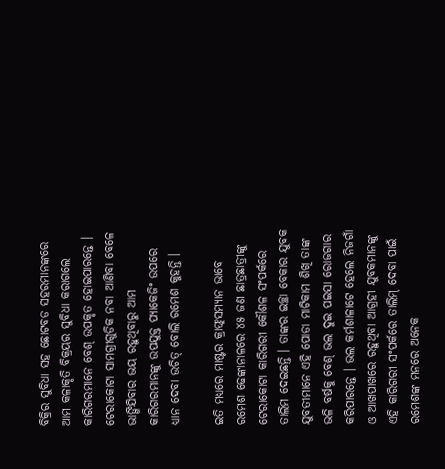ବିକ୍ରିର ସୁବିଧା ସହ ଛୋଟବଡ ସହରମାନଙ୍କରେ ଆମ କଳାକୃତି ବିକ୍ରୟର ସୁବିଧା କରାଗଲେ କାରିଗରମାନେ ବେଶ୍‌ ଉପକୃତ ହୋଇପାରନ୍ତେ । ଟେରାକୋଟା ସାମଗ୍ରୀଗୁଡିକ ନବା ଆଣିବା ବେଳେ ଭାଙ୍ଗିଯିବାର ଭୟ ରହୁଥିବାରୁ ଆମ କାରିଗରମାନଙ୍କୁ ଉପଯୁକ୍ତ ପ୍ୟାକେଜିଂ ଉପରେ ଧ୍ୟାନ ଦେବା ଉଚିତ୍‌ ବୋଲି ରମେଶ କୁହନ୍ତି ।

ଇତି ମଧ୍ୟରେ ମାଷ୍ଟର କ୍ରାଫ୍ଟ୍‌ସମ୍ୟାନ ଭାବେ ରମେଶ ଢେଙ୍କାନାଳରେ ୪୫ ଜଣ ଛାତ୍ରଛାତ୍ରୀଙ୍କୁ ଟେରାକୋଟା କାରିଗରୀ କୌଶଳ ସଂପର୍କରେ ତାଲିମ ଦେଇଛନ୍ତି । ତାଙ୍କର ଇଚ୍ଛା ବେକାର ଯୁବକ ଯୁବତୀମାନେ ଏହି ପୋଡା ମାଟିକାମ ଶିଖି ତାଙ୍କ ଭଳି ବର୍ଷକୁ ବେଶ୍ ଭଲ ଦୁଇ ପଇସା ରୋଜଗାର କରିପାରନ୍ତେ । ଭଲ କର୍ମଶାଳାଟେ ହେଲେ ନିଜଗାଁ ଓ ଆଖପାଖରେ ରହୁଥିବା ଆଗ୍ରହୀ ଯୁବକମାନଙ୍କୁ ଏହି କାରିଗରୀ ସଂପର୍କରେ ତାଲିମ୍ ଦେବା ପାଇଁ ରମେଶଙ୍କ ମନରେ ଅନେକ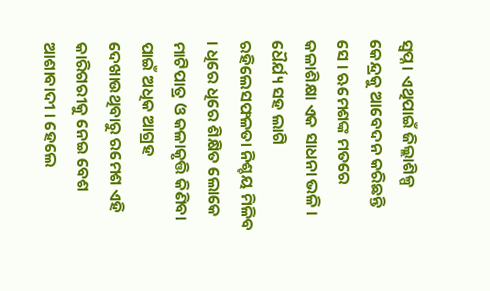ସ୍ୱପ୍ନ । ଏଥିପାଇଁ ଜିଲ୍ଲାଶିଳ୍ପ କେନ୍ଦ୍ରକୁ ଆବେଦନ କରିଛନ୍ତି ସେ । ଋମେଶଙ୍କ ମତରେ କଳାଶିକ୍ଷା ଏକ ସାଧନା ଭଳି । ଧୈର୍ଯ୍ୟ ସହ ଲାଗି ରହିଲେସଫଳତା ନିଶ୍ଚୟ ମିଳିବ । ଧିରେ ଧିରେ ଶିକ୍ଷିତ ଲୋକେ ମାଟିପାତ୍ର ଓ କଳାକୃତ୍ତି କିଣିବା ପାଇଁ ଅଧିକ ଆଗ୍ରହ ଦେଖାଉଥିବାରୁ ରମେଶ ଏହି କାରିଗରୀକୁ ନେଇ ବେଶ ଆଶାବାଦୀ । ହେଲେ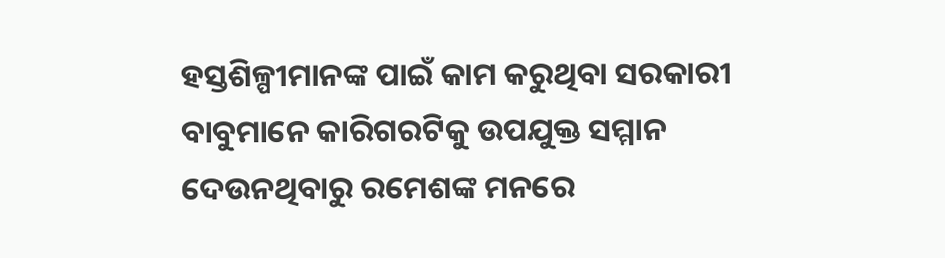ହସ୍ତଶିଳ୍ପୀମାନଙ୍କ ପାଇଁ କାମ କରୁଥିବା ସରକାରୀ ବାବୁମାନେ କାରିଗରଟିକୁ ଉପଯୁକ୍ତ ସମ୍ମାନ ଦେଉନଥିବାରୁ ରମେଶଙ୍କ ମନରେ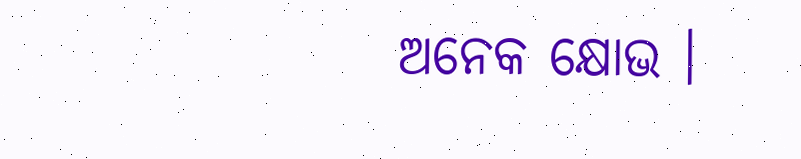ଅନେକ କ୍ଷୋଭ ।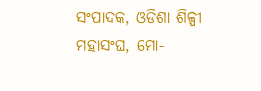ସଂପାଦକ, ଓଡିଶା ଶିଳ୍ପୀ ମହାସଂଘ, ମୋ-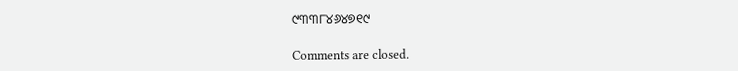୯୩୩୮୪୬୪୭୧୯

Comments are closed.